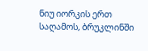ნიუ იორკის ერთ საღამოს, ბრუკლინში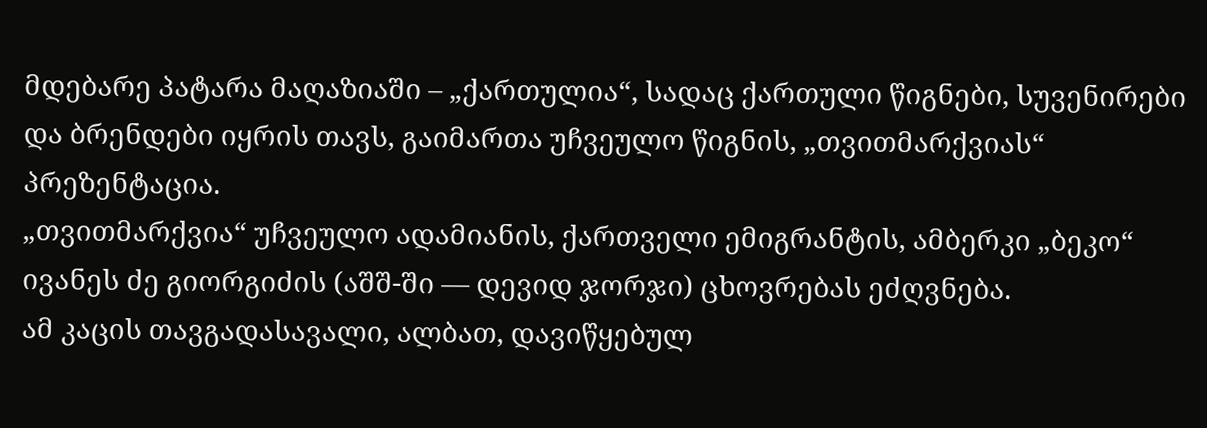მდებარე პატარა მაღაზიაში – „ქართულია“, სადაც ქართული წიგნები, სუვენირები და ბრენდები იყრის თავს, გაიმართა უჩვეულო წიგნის, „თვითმარქვიას“ პრეზენტაცია.
„თვითმარქვია“ უჩვეულო ადამიანის, ქართველი ემიგრანტის, ამბერკი „ბეკო“ ივანეს ძე გიორგიძის (აშშ-ში — დევიდ ჯორჯი) ცხოვრებას ეძღვნება.
ამ კაცის თავგადასავალი, ალბათ, დავიწყებულ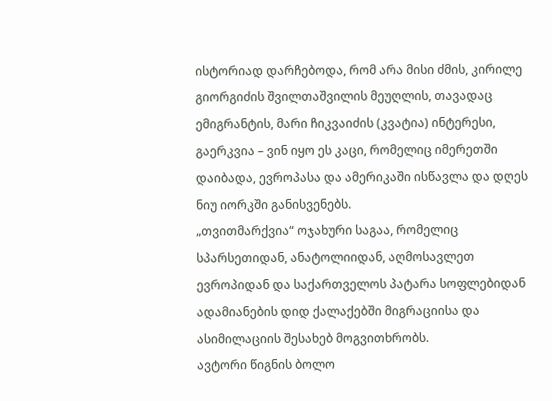ისტორიად დარჩებოდა, რომ არა მისი ძმის, კირილე გიორგიძის შვილთაშვილის მეუღლის, თავადაც ემიგრანტის, მარი ჩიკვაიძის (კვატია) ინტერესი, გაერკვია – ვინ იყო ეს კაცი, რომელიც იმერეთში დაიბადა, ევროპასა და ამერიკაში ისწავლა და დღეს ნიუ იორკში განისვენებს.
„თვითმარქვია“ ოჯახური საგაა, რომელიც სპარსეთიდან, ანატოლიიდან, აღმოსავლეთ ევროპიდან და საქართველოს პატარა სოფლებიდან ადამიანების დიდ ქალაქებში მიგრაციისა და ასიმილაციის შესახებ მოგვითხრობს.
ავტორი წიგნის ბოლო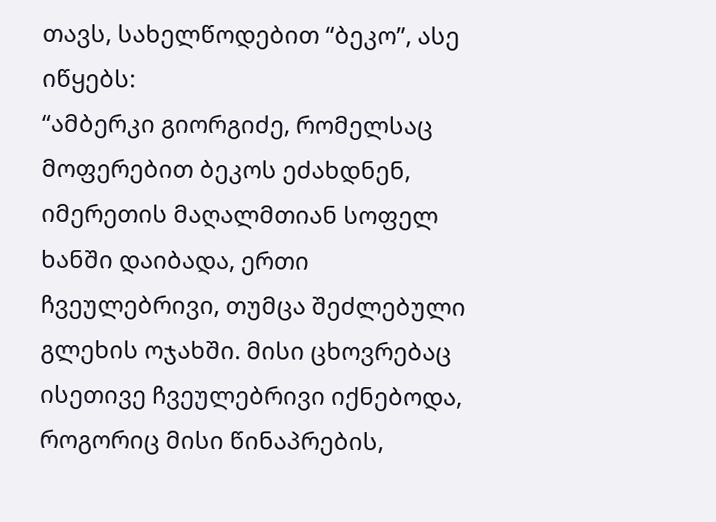თავს, სახელწოდებით “ბეკო”, ასე იწყებს:
“ამბერკი გიორგიძე, რომელსაც მოფერებით ბეკოს ეძახდნენ, იმერეთის მაღალმთიან სოფელ ხანში დაიბადა, ერთი ჩვეულებრივი, თუმცა შეძლებული გლეხის ოჯახში. მისი ცხოვრებაც ისეთივე ჩვეულებრივი იქნებოდა, როგორიც მისი წინაპრების,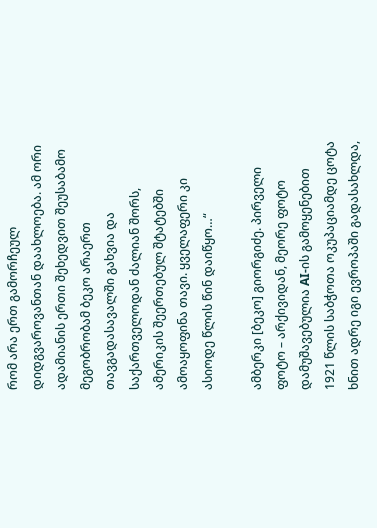რომ არა ერთ გამორჩეულ დიდგვაროვანთან დაახლოება. ამ ორი ადამიანის ერთი შეხედვით შეუსაბამო მეგობრობამ ბეკო არაერთ თავგადასავალში გახვია და საქართველოდან ძალიან შორს, ამერიკის შეერთებულ შტატებში ამოაყოფინა თავი. ყველაფერი კი ასიოდე წლის წინ დაიწყო…“

ამბერკი [ბეკო] გიორგიძე. პირველი ფოტო – არქივიდან, მეორე ფოტო დამუშავებულია AI-ის გამოყენებით
1921 წლის საბჭოთა ოკუპაციამდე ცოტა ხნით ადრე იგი ევროპაში გადასახლდა,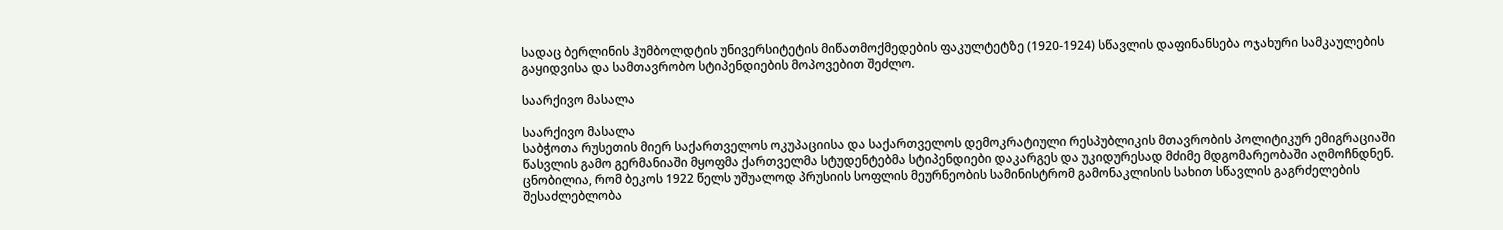სადაც ბერლინის ჰუმბოლდტის უნივერსიტეტის მიწათმოქმედების ფაკულტეტზე (1920-1924) სწავლის დაფინანსება ოჯახური სამკაულების გაყიდვისა და სამთავრობო სტიპენდიების მოპოვებით შეძლო.

საარქივო მასალა

საარქივო მასალა
საბჭოთა რუსეთის მიერ საქართველოს ოკუპაციისა და საქართველოს დემოკრატიული რესპუბლიკის მთავრობის პოლიტიკურ ემიგრაციაში წასვლის გამო გერმანიაში მყოფმა ქართველმა სტუდენტებმა სტიპენდიები დაკარგეს და უკიდურესად მძიმე მდგომარეობაში აღმოჩნდნენ. ცნობილია, რომ ბეკოს 1922 წელს უშუალოდ პრუსიის სოფლის მეურნეობის სამინისტრომ გამონაკლისის სახით სწავლის გაგრძელების შესაძლებლობა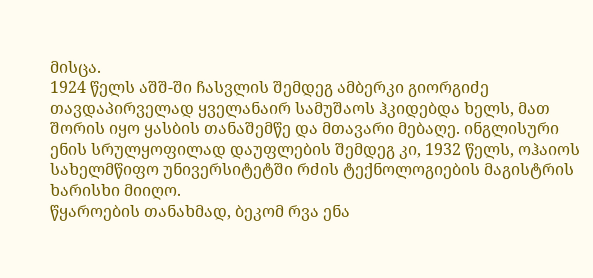მისცა.
1924 წელს აშშ-ში ჩასვლის შემდეგ ამბერკი გიორგიძე თავდაპირველად ყველანაირ სამუშაოს ჰკიდებდა ხელს, მათ შორის იყო ყასბის თანაშემწე და მთავარი მებაღე. ინგლისური ენის სრულყოფილად დაუფლების შემდეგ კი, 1932 წელს, ოჰაიოს სახელმწიფო უნივერსიტეტში რძის ტექნოლოგიების მაგისტრის ხარისხი მიიღო.
წყაროების თანახმად, ბეკომ რვა ენა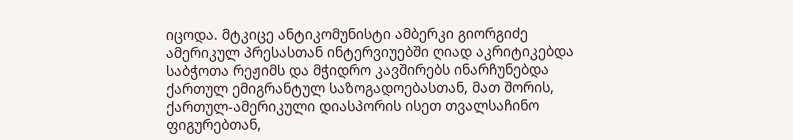იცოდა. მტკიცე ანტიკომუნისტი ამბერკი გიორგიძე ამერიკულ პრესასთან ინტერვიუებში ღიად აკრიტიკებდა საბჭოთა რეჟიმს და მჭიდრო კავშირებს ინარჩუნებდა ქართულ ემიგრანტულ საზოგადოებასთან, მათ შორის, ქართულ-ამერიკული დიასპორის ისეთ თვალსაჩინო ფიგურებთან,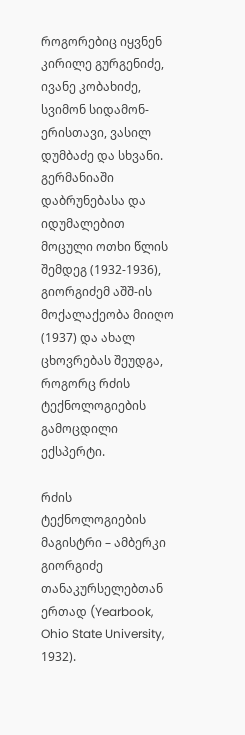როგორებიც იყვნენ კირილე გურგენიძე, ივანე კობახიძე, სვიმონ სიდამონ-ერისთავი, ვასილ დუმბაძე და სხვანი.
გერმანიაში დაბრუნებასა და იდუმალებით მოცული ოთხი წლის შემდეგ (1932-1936), გიორგიძემ აშშ-ის მოქალაქეობა მიიღო (1937) და ახალ ცხოვრებას შეუდგა, როგორც რძის ტექნოლოგიების გამოცდილი ექსპერტი.

რძის ტექნოლოგიების მაგისტრი – ამბერკი გიორგიძე თანაკურსელებთან ერთად (Yearbook, Ohio State University, 1932).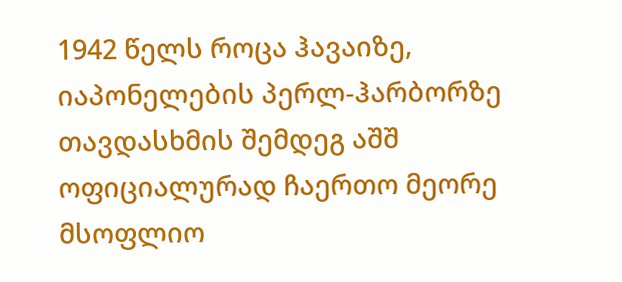1942 წელს როცა ჰავაიზე, იაპონელების პერლ-ჰარბორზე თავდასხმის შემდეგ აშშ ოფიციალურად ჩაერთო მეორე მსოფლიო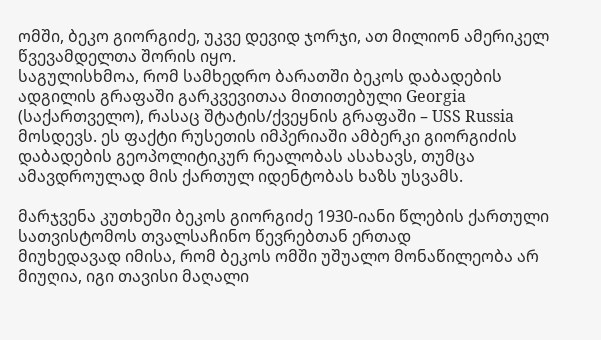ომში, ბეკო გიორგიძე, უკვე დევიდ ჯორჯი, ათ მილიონ ამერიკელ წვევამდელთა შორის იყო.
საგულისხმოა, რომ სამხედრო ბარათში ბეკოს დაბადების ადგილის გრაფაში გარკვევითაა მითითებული Georgia (საქართველო), რასაც შტატის/ქვეყნის გრაფაში – USS Russia მოსდევს. ეს ფაქტი რუსეთის იმპერიაში ამბერკი გიორგიძის დაბადების გეოპოლიტიკურ რეალობას ასახავს, თუმცა ამავდროულად მის ქართულ იდენტობას ხაზს უსვამს.

მარჯვენა კუთხეში ბეკოს გიორგიძე 1930-იანი წლების ქართული სათვისტომოს თვალსაჩინო წევრებთან ერთად
მიუხედავად იმისა, რომ ბეკოს ომში უშუალო მონაწილეობა არ მიუღია, იგი თავისი მაღალი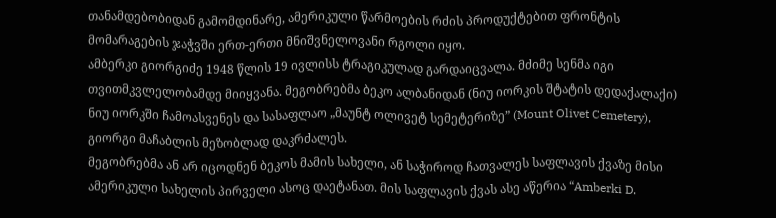თანამდებობიდან გამომდინარე, ამერიკული წარმოების რძის პროდუქტებით ფრონტის მომარაგების ჯაჭვში ერთ-ერთი მნიშვნელოვანი რგოლი იყო.
ამბერკი გიორგიძე 1948 წლის 19 ივლისს ტრაგიკულად გარდაიცვალა. მძიმე სენმა იგი თვითმკვლელობამდე მიიყვანა. მეგობრებმა ბეკო ალბანიდან (ნიუ იორკის შტატის დედაქალაქი) ნიუ იორკში ჩამოასვენეს და სასაფლაო „მაუნტ ოლივეტ სემეტერიზე” (Mount Olivet Cemetery), გიორგი მაჩაბლის მეზობლად დაკრძალეს.
მეგობრებმა ან არ იცოდნენ ბეკოს მამის სახელი, ან საჭიროდ ჩათვალეს საფლავის ქვაზე მისი ამერიკული სახელის პირველი ასოც დაეტანათ. მის საფლავის ქვას ასე აწერია “Amberki D.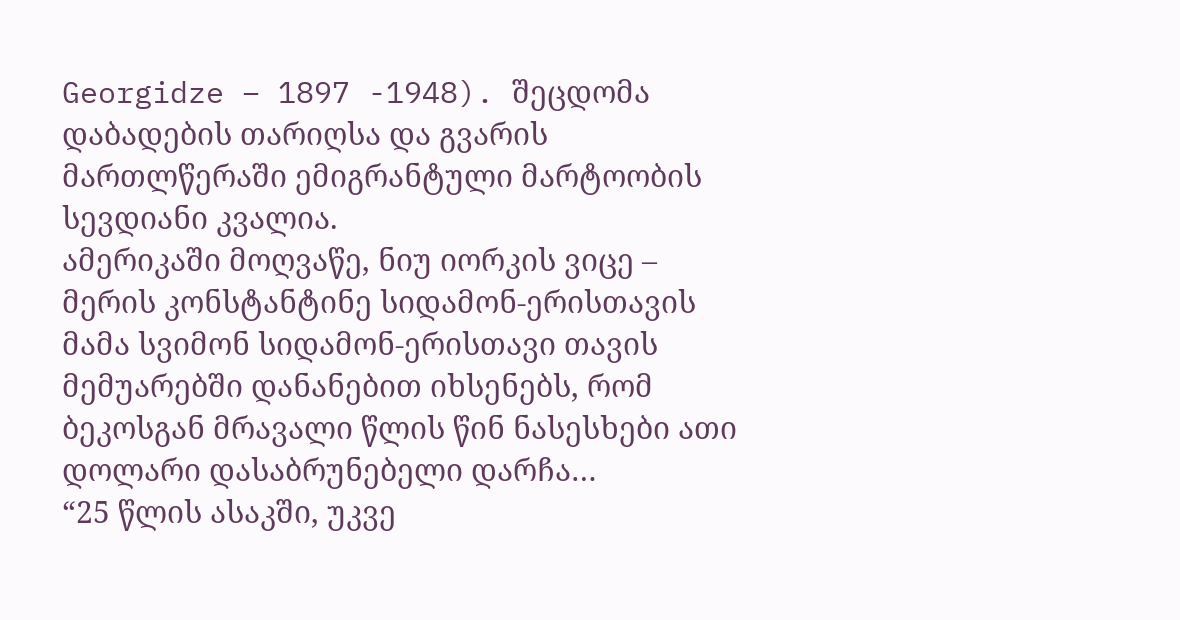Georgidze – 1897 -1948). შეცდომა დაბადების თარიღსა და გვარის მართლწერაში ემიგრანტული მარტოობის სევდიანი კვალია.
ამერიკაში მოღვაწე, ნიუ იორკის ვიცე – მერის კონსტანტინე სიდამონ-ერისთავის მამა სვიმონ სიდამონ-ერისთავი თავის მემუარებში დანანებით იხსენებს, რომ ბეკოსგან მრავალი წლის წინ ნასესხები ათი დოლარი დასაბრუნებელი დარჩა…
“25 წლის ასაკში, უკვე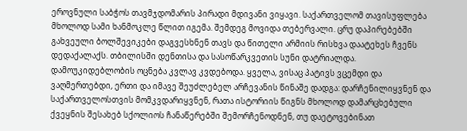ეროვნული საბჭოს თავმჯდომარის პირადი მდივანი ვიყავი. საქართველომ თავისუფლება მხოლოდ სამი ხანმოკლე წლით იგემა. შემდეგ მოვიდა თებერვალი. ცრუ დაპირებებში გახვეული ბოლშევიკები დაგვესხნენ თავს და წითელი არმიის რისხვა დაატეხეს ჩვენს დედაქალაქს. თბილისში დენთისა და სასოწარკვეთის სუნი დატრიალდა. დამოუკიდებლობის ოცნება კვლავ კვდებოდა. ყველა, ვისაც პატივს ვცემდი და ვაღმერთებდი, ერთი და იმავე შეუძლებელ არჩევანის წინაშე დადგა: დარჩენილიყვნენ და საქართველოსთვის მომკვდარიყვნენ, რათა ისტორიის წიგნს მხოლოდ დამარცხებული ქვეყნის შესახებ სქოლიოს ჩანაწერებში შემორჩენოდნენ, თუ დაეტოვებინათ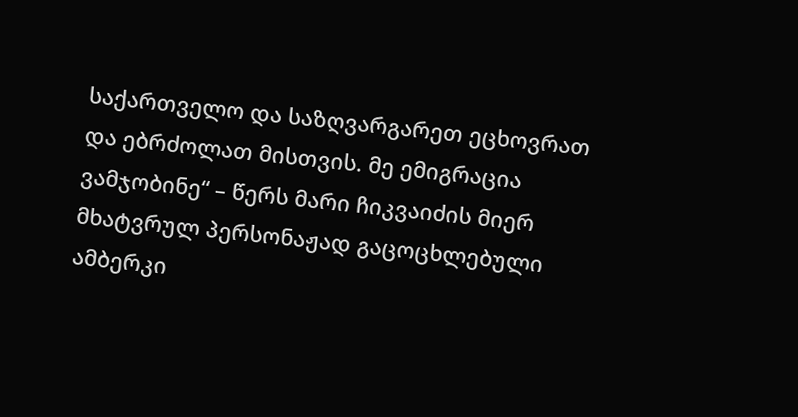საქართველო და საზღვარგარეთ ეცხოვრათ და ებრძოლათ მისთვის. მე ემიგრაცია ვამჯობინე“ – წერს მარი ჩიკვაიძის მიერ მხატვრულ პერსონაჟად გაცოცხლებული ამბერკი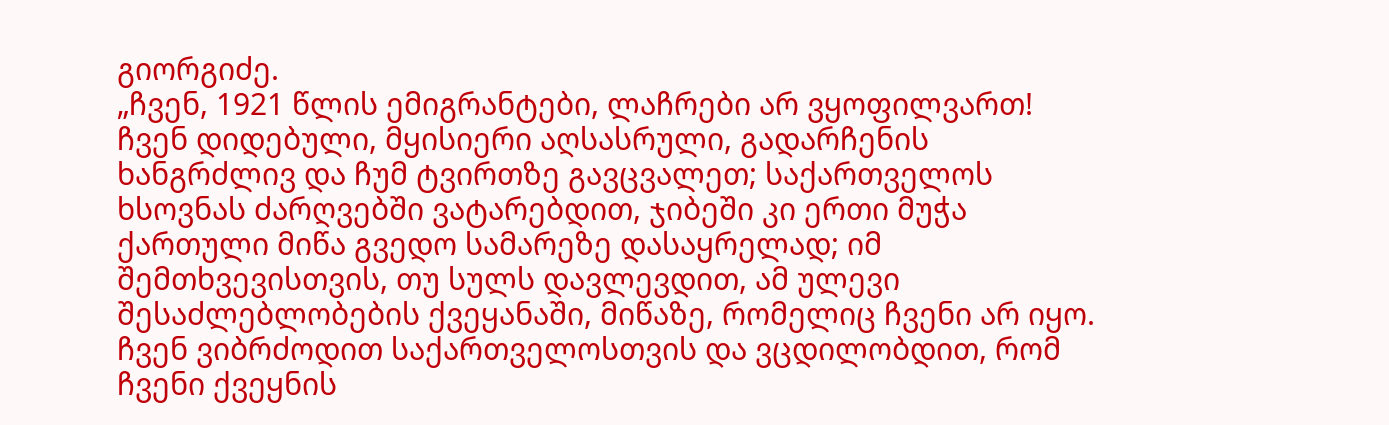გიორგიძე.
„ჩვენ, 1921 წლის ემიგრანტები, ლაჩრები არ ვყოფილვართ! ჩვენ დიდებული, მყისიერი აღსასრული, გადარჩენის ხანგრძლივ და ჩუმ ტვირთზე გავცვალეთ; საქართველოს ხსოვნას ძარღვებში ვატარებდით, ჯიბეში კი ერთი მუჭა ქართული მიწა გვედო სამარეზე დასაყრელად; იმ შემთხვევისთვის, თუ სულს დავლევდით, ამ ულევი შესაძლებლობების ქვეყანაში, მიწაზე, რომელიც ჩვენი არ იყო.
ჩვენ ვიბრძოდით საქართველოსთვის და ვცდილობდით, რომ ჩვენი ქვეყნის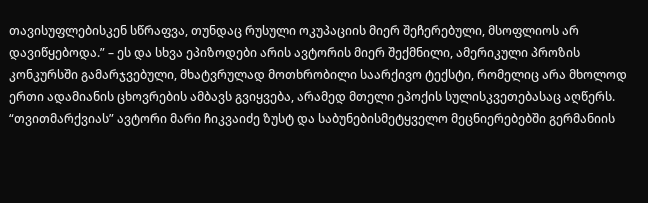თავისუფლებისკენ სწრაფვა, თუნდაც რუსული ოკუპაციის მიერ შეჩერებული, მსოფლიოს არ დავიწყებოდა.” – ეს და სხვა ეპიზოდები არის ავტორის მიერ შექმნილი, ამერიკული პროზის კონკურსში გამარჯვებული, მხატვრულად მოთხრობილი საარქივო ტექსტი, რომელიც არა მხოლოდ ერთი ადამიანის ცხოვრების ამბავს გვიყვება, არამედ მთელი ეპოქის სულისკვეთებასაც აღწერს.
“თვითმარქვიას” ავტორი მარი ჩიკვაიძე ზუსტ და საბუნებისმეტყველო მეცნიერებებში გერმანიის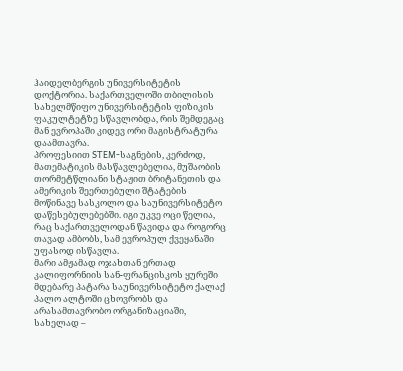ჰაიდელბერგის უნივერსიტეტის დოქტორია. საქართველოში თბილისის სახელმწიფო უნივერსიტეტის ფიზიკის ფაკულტეტზე სწავლობდა, რის შემდეგაც მან ევროპაში კიდევ ორი მაგისტრატურა დაამთავრა.
პროფესიით STEM-საგნების, კერძოდ, მათემატიკის მასწავლებელია, მუშაობის თორმეტწლიანი სტაჟით ბრიტანეთის და ამერიკის შეერთებული შტატების მოწინავე სასკოლო და საუნივერსიტეტო დაწესებულებებში. იგი უკვე ოცი წელია, რაც საქართველოდან წავიდა და როგორც თავად ამბობს, სამ ევროპულ ქვეყანაში უფასოდ ისწავლა.
მარი ამჟამად ოჯახთან ერთად კალიფორნიის სან-ფრანცისკოს ყურეში მდებარე პატარა საუნივერსიტეტო ქალაქ პალო ალტოში ცხოვრობს და არასამთავრობო ორგანიზაციაში, სახელად –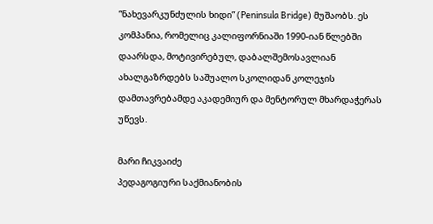“ნახევარკუნძულის ხიდი” (Peninsula Bridge) მუშაობს. ეს კომპანია, რომელიც კალიფორნიაში 1990-იან წლებში დაარსდა, მოტივირებულ, დაბალშემოსავლიან ახალგაზრდებს საშუალო სკოლიდან კოლეჯის დამთავრებამდე აკადემიურ და მენტორულ მხარდაჭერას უწევს.

მარი ჩიკვაიძე
პედაგოგიური საქმიანობის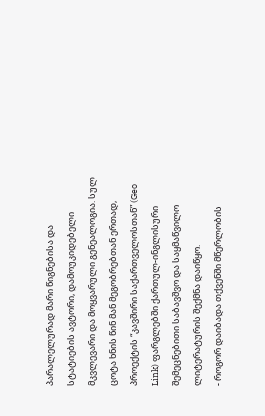პარალელურად მარი წიგნებისა და სტატიების ავტორი, დამოუკიდებელი მკვლევარი და მოყვარული გენეალოგია. სულ ცოტა ხნის წინ მან მეგობრებთან ერთად, პროექტის “კავშირი საქართველოსთან” (Geo Link) ფარგლებში ქართულ-ინგლისური შემეცნებითი საბავშვო და საყმაწვილო ლიტერატურის შექმნა დაიწყო.
- როგორ დაიბადა თქვენში მწერლობის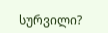სურვილი?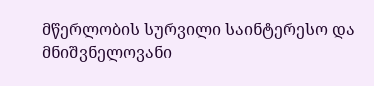მწერლობის სურვილი საინტერესო და მნიშვნელოვანი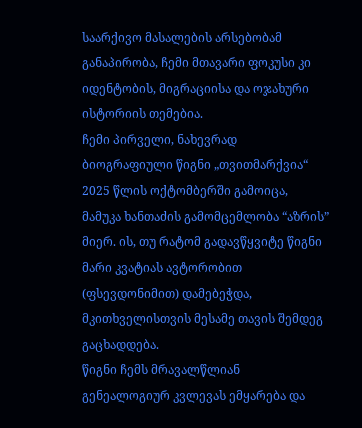საარქივო მასალების არსებობამ განაპირობა, ჩემი მთავარი ფოკუსი კი იდენტობის, მიგრაციისა და ოჯახური ისტორიის თემებია.
ჩემი პირველი, ნახევრად ბიოგრაფიული წიგნი „თვითმარქვია“ 2025 წლის ოქტომბერში გამოიცა, მამუკა ხანთაძის გამომცემლობა “აზრის” მიერ. ის, თუ რატომ გადავწყვიტე წიგნი მარი კვატიას ავტორობით (ფსევდონიმით) დამებეჭდა, მკითხველისთვის მესამე თავის შემდეგ გაცხადდება.
წიგნი ჩემს მრავალწლიან გენეალოგიურ კვლევას ემყარება და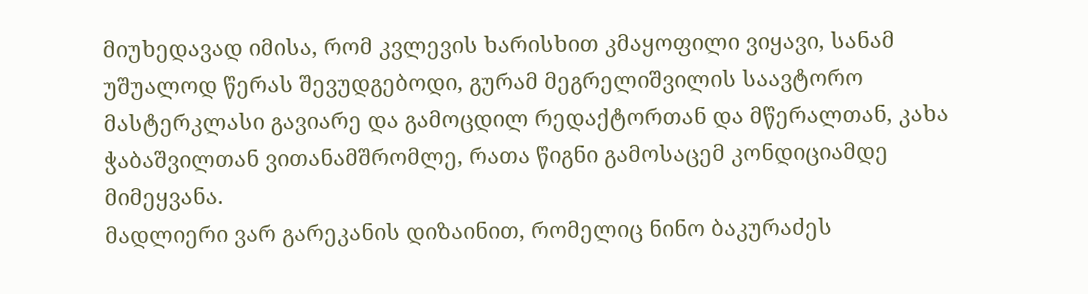მიუხედავად იმისა, რომ კვლევის ხარისხით კმაყოფილი ვიყავი, სანამ უშუალოდ წერას შევუდგებოდი, გურამ მეგრელიშვილის საავტორო მასტერკლასი გავიარე და გამოცდილ რედაქტორთან და მწერალთან, კახა ჭაბაშვილთან ვითანამშრომლე, რათა წიგნი გამოსაცემ კონდიციამდე მიმეყვანა.
მადლიერი ვარ გარეკანის დიზაინით, რომელიც ნინო ბაკურაძეს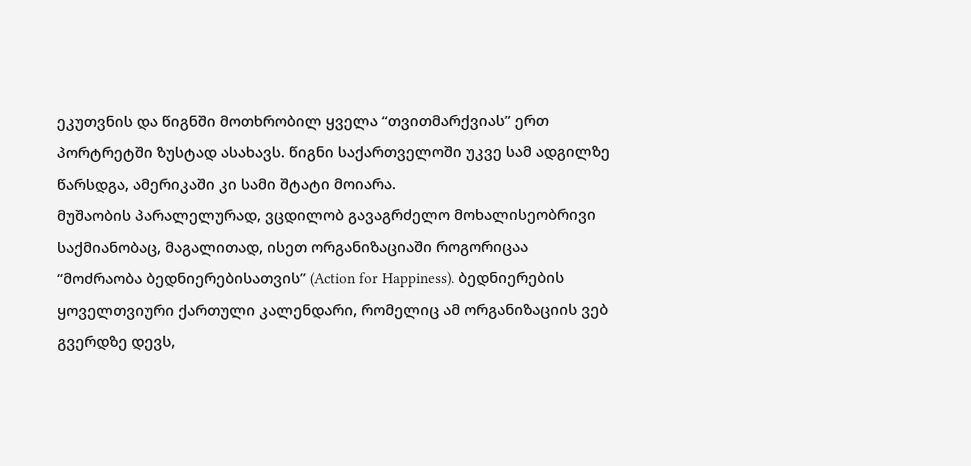ეკუთვნის და წიგნში მოთხრობილ ყველა “თვითმარქვიას” ერთ პორტრეტში ზუსტად ასახავს. წიგნი საქართველოში უკვე სამ ადგილზე წარსდგა, ამერიკაში კი სამი შტატი მოიარა.
მუშაობის პარალელურად, ვცდილობ გავაგრძელო მოხალისეობრივი საქმიანობაც, მაგალითად, ისეთ ორგანიზაციაში როგორიცაა “მოძრაობა ბედნიერებისათვის” (Action for Happiness). ბედნიერების ყოველთვიური ქართული კალენდარი, რომელიც ამ ორგანიზაციის ვებ გვერდზე დევს,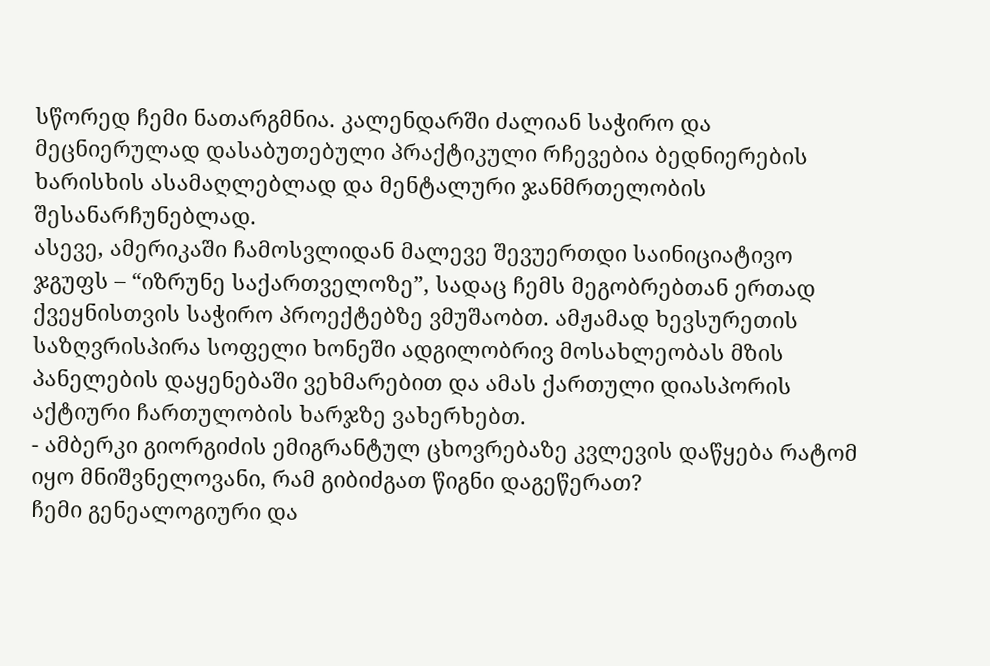სწორედ ჩემი ნათარგმნია. კალენდარში ძალიან საჭირო და მეცნიერულად დასაბუთებული პრაქტიკული რჩევებია ბედნიერების ხარისხის ასამაღლებლად და მენტალური ჯანმრთელობის შესანარჩუნებლად.
ასევე, ამერიკაში ჩამოსვლიდან მალევე შევუერთდი საინიციატივო ჯგუფს – “იზრუნე საქართველოზე”, სადაც ჩემს მეგობრებთან ერთად ქვეყნისთვის საჭირო პროექტებზე ვმუშაობთ. ამჟამად ხევსურეთის საზღვრისპირა სოფელი ხონეში ადგილობრივ მოსახლეობას მზის პანელების დაყენებაში ვეხმარებით და ამას ქართული დიასპორის აქტიური ჩართულობის ხარჯზე ვახერხებთ.
- ამბერკი გიორგიძის ემიგრანტულ ცხოვრებაზე კვლევის დაწყება რატომ იყო მნიშვნელოვანი, რამ გიბიძგათ წიგნი დაგეწერათ?
ჩემი გენეალოგიური და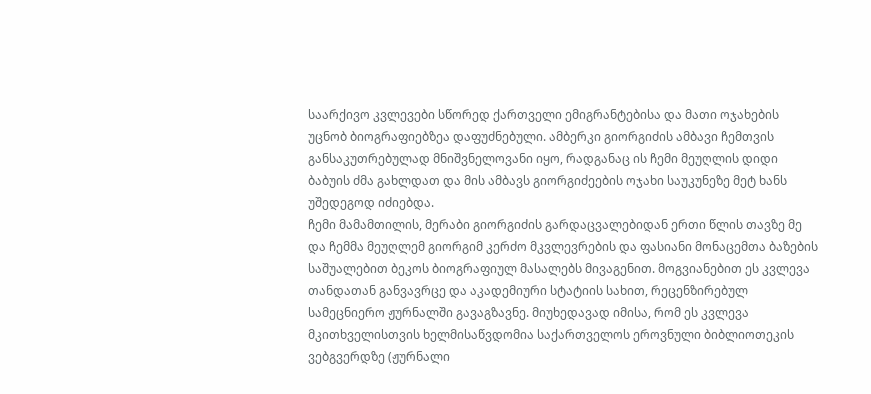საარქივო კვლევები სწორედ ქართველი ემიგრანტებისა და მათი ოჯახების უცნობ ბიოგრაფიებზეა დაფუძნებული. ამბერკი გიორგიძის ამბავი ჩემთვის განსაკუთრებულად მნიშვნელოვანი იყო, რადგანაც ის ჩემი მეუღლის დიდი ბაბუის ძმა გახლდათ და მის ამბავს გიორგიძეების ოჯახი საუკუნეზე მეტ ხანს უშედეგოდ იძიებდა.
ჩემი მამამთილის, მერაბი გიორგიძის გარდაცვალებიდან ერთი წლის თავზე მე და ჩემმა მეუღლემ გიორგიმ კერძო მკვლევრების და ფასიანი მონაცემთა ბაზების საშუალებით ბეკოს ბიოგრაფიულ მასალებს მივაგენით. მოგვიანებით ეს კვლევა თანდათან განვავრცე და აკადემიური სტატიის სახით, რეცენზირებულ სამეცნიერო ჟურნალში გავაგზავნე. მიუხედავად იმისა, რომ ეს კვლევა მკითხველისთვის ხელმისაწვდომია საქართველოს ეროვნული ბიბლიოთეკის ვებგვერდზე (ჟურნალი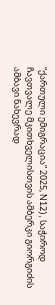“ქართული ემიგრაცია” 2025, N12), საჭიროდ ჩავთვალე მკითხველისთვის ამბერკი გიორგიძის ამბავი ნახევრად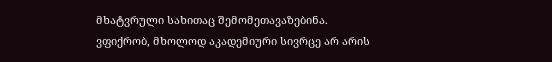მხატვრული სახითაც შემომეთავაზებინა.
ვფიქრობ, მხოლოდ აკადემიური სივრცე არ არის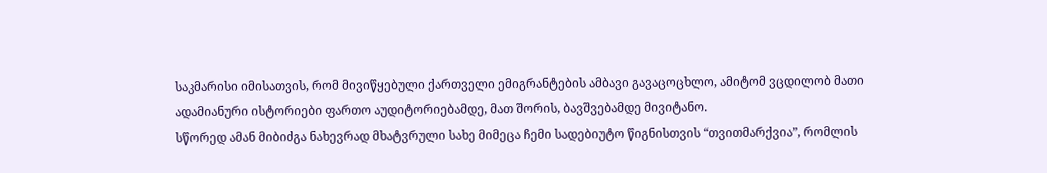საკმარისი იმისათვის, რომ მივიწყებული ქართველი ემიგრანტების ამბავი გავაცოცხლო, ამიტომ ვცდილობ მათი ადამიანური ისტორიები ფართო აუდიტორიებამდე, მათ შორის, ბავშვებამდე მივიტანო.
სწორედ ამან მიბიძგა ნახევრად მხატვრული სახე მიმეცა ჩემი სადებიუტო წიგნისთვის “თვითმარქვია”, რომლის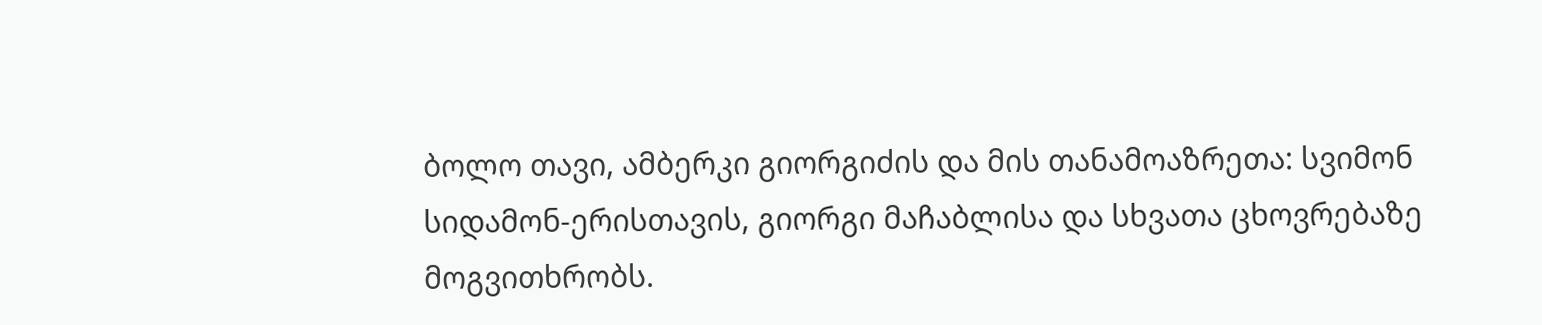ბოლო თავი, ამბერკი გიორგიძის და მის თანამოაზრეთა: სვიმონ სიდამონ-ერისთავის, გიორგი მაჩაბლისა და სხვათა ცხოვრებაზე მოგვითხრობს.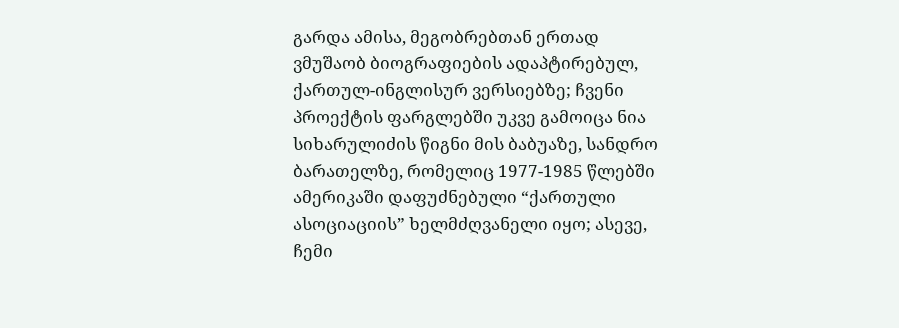გარდა ამისა, მეგობრებთან ერთად ვმუშაობ ბიოგრაფიების ადაპტირებულ, ქართულ-ინგლისურ ვერსიებზე; ჩვენი პროექტის ფარგლებში უკვე გამოიცა ნია სიხარულიძის წიგნი მის ბაბუაზე, სანდრო ბარათელზე, რომელიც 1977-1985 წლებში ამერიკაში დაფუძნებული “ქართული ასოციაციის” ხელმძღვანელი იყო; ასევე, ჩემი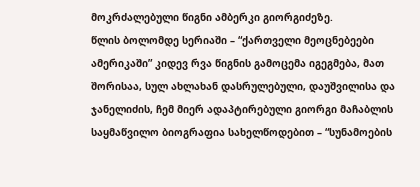მოკრძალებული წიგნი ამბერკი გიორგიძეზე.
წლის ბოლომდე სერიაში – “ქართველი მეოცნებეები ამერიკაში” კიდევ რვა წიგნის გამოცემა იგეგმება, მათ შორისაა, სულ ახლახან დასრულებული, დაუშვილისა და ჯანელიძის, ჩემ მიერ ადაპტირებული გიორგი მაჩაბლის საყმაწვილო ბიოგრაფია სახელწოდებით – “სუნამოების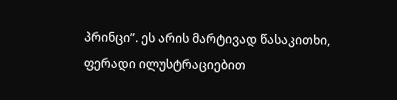პრინცი”. ეს არის მარტივად წასაკითხი, ფერადი ილუსტრაციებით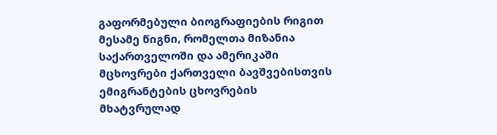გაფორმებული ბიოგრაფიების რიგით მესამე წიგნი, რომელთა მიზანია საქართველოში და ამერიკაში მცხოვრები ქართველი ბავშვებისთვის ემიგრანტების ცხოვრების მხატვრულად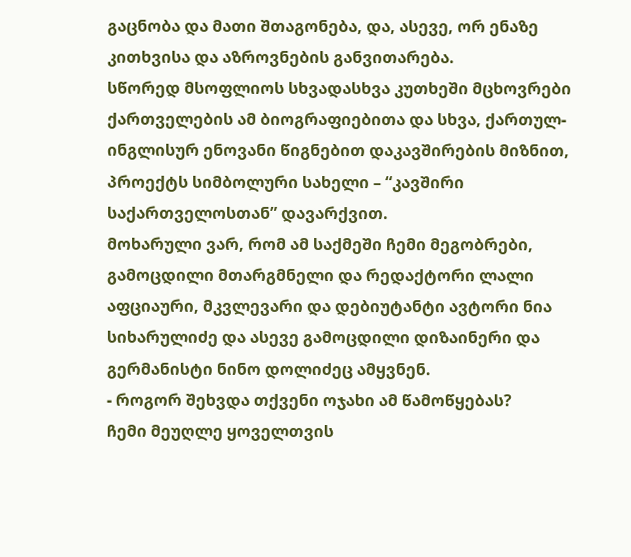გაცნობა და მათი შთაგონება, და, ასევე, ორ ენაზე კითხვისა და აზროვნების განვითარება.
სწორედ მსოფლიოს სხვადასხვა კუთხეში მცხოვრები ქართველების ამ ბიოგრაფიებითა და სხვა, ქართულ-ინგლისურ ენოვანი წიგნებით დაკავშირების მიზნით, პროექტს სიმბოლური სახელი – “კავშირი საქართველოსთან” დავარქვით.
მოხარული ვარ, რომ ამ საქმეში ჩემი მეგობრები, გამოცდილი მთარგმნელი და რედაქტორი ლალი აფციაური, მკვლევარი და დებიუტანტი ავტორი ნია სიხარულიძე და ასევე გამოცდილი დიზაინერი და გერმანისტი ნინო დოლიძეც ამყვნენ.
- როგორ შეხვდა თქვენი ოჯახი ამ წამოწყებას?
ჩემი მეუღლე ყოველთვის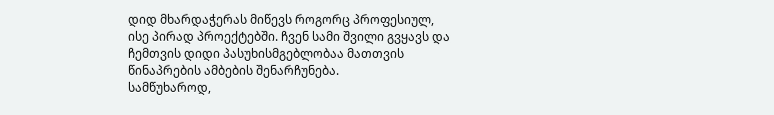დიდ მხარდაჭერას მიწევს როგორც პროფესიულ, ისე პირად პროექტებში. ჩვენ სამი შვილი გვყავს და ჩემთვის დიდი პასუხისმგებლობაა მათთვის წინაპრების ამბების შენარჩუნება.
სამწუხაროდ,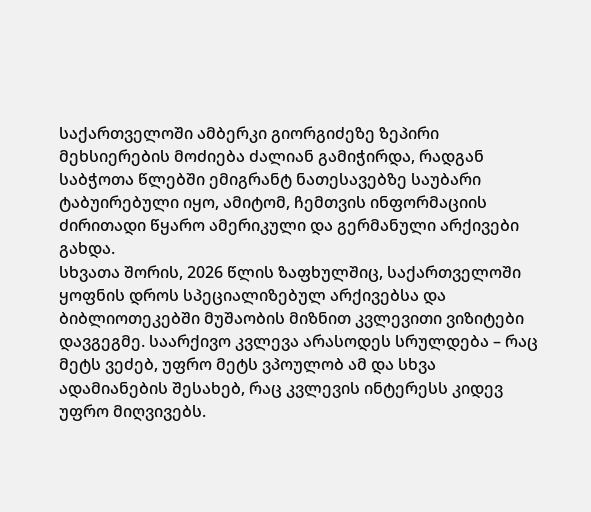საქართველოში ამბერკი გიორგიძეზე ზეპირი მეხსიერების მოძიება ძალიან გამიჭირდა, რადგან საბჭოთა წლებში ემიგრანტ ნათესავებზე საუბარი ტაბუირებული იყო, ამიტომ, ჩემთვის ინფორმაციის ძირითადი წყარო ამერიკული და გერმანული არქივები გახდა.
სხვათა შორის, 2026 წლის ზაფხულშიც, საქართველოში ყოფნის დროს სპეციალიზებულ არქივებსა და ბიბლიოთეკებში მუშაობის მიზნით კვლევითი ვიზიტები დავგეგმე. საარქივო კვლევა არასოდეს სრულდება – რაც მეტს ვეძებ, უფრო მეტს ვპოულობ ამ და სხვა ადამიანების შესახებ, რაც კვლევის ინტერესს კიდევ უფრო მიღვივებს.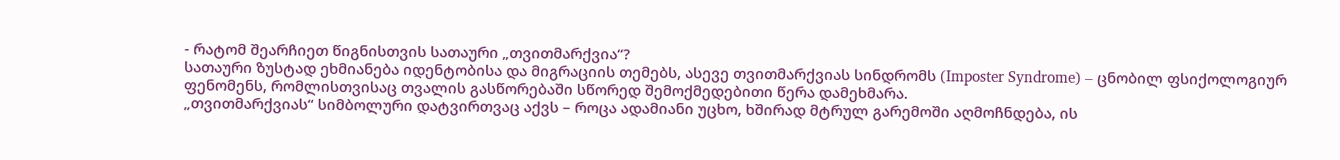- რატომ შეარჩიეთ წიგნისთვის სათაური „თვითმარქვია“?
სათაური ზუსტად ეხმიანება იდენტობისა და მიგრაციის თემებს, ასევე თვითმარქვიას სინდრომს (Imposter Syndrome) – ცნობილ ფსიქოლოგიურ ფენომენს, რომლისთვისაც თვალის გასწორებაში სწორედ შემოქმედებითი წერა დამეხმარა.
„თვითმარქვიას“ სიმბოლური დატვირთვაც აქვს – როცა ადამიანი უცხო, ხშირად მტრულ გარემოში აღმოჩნდება, ის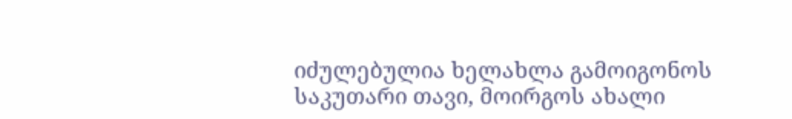იძულებულია ხელახლა გამოიგონოს საკუთარი თავი, მოირგოს ახალი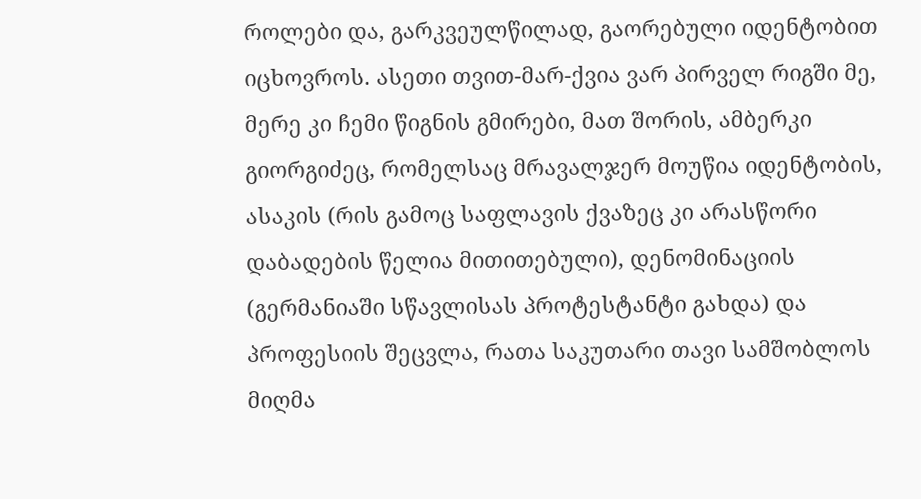როლები და, გარკვეულწილად, გაორებული იდენტობით იცხოვროს. ასეთი თვით-მარ-ქვია ვარ პირველ რიგში მე, მერე კი ჩემი წიგნის გმირები, მათ შორის, ამბერკი გიორგიძეც, რომელსაც მრავალჯერ მოუწია იდენტობის, ასაკის (რის გამოც საფლავის ქვაზეც კი არასწორი დაბადების წელია მითითებული), დენომინაციის (გერმანიაში სწავლისას პროტესტანტი გახდა) და პროფესიის შეცვლა, რათა საკუთარი თავი სამშობლოს მიღმა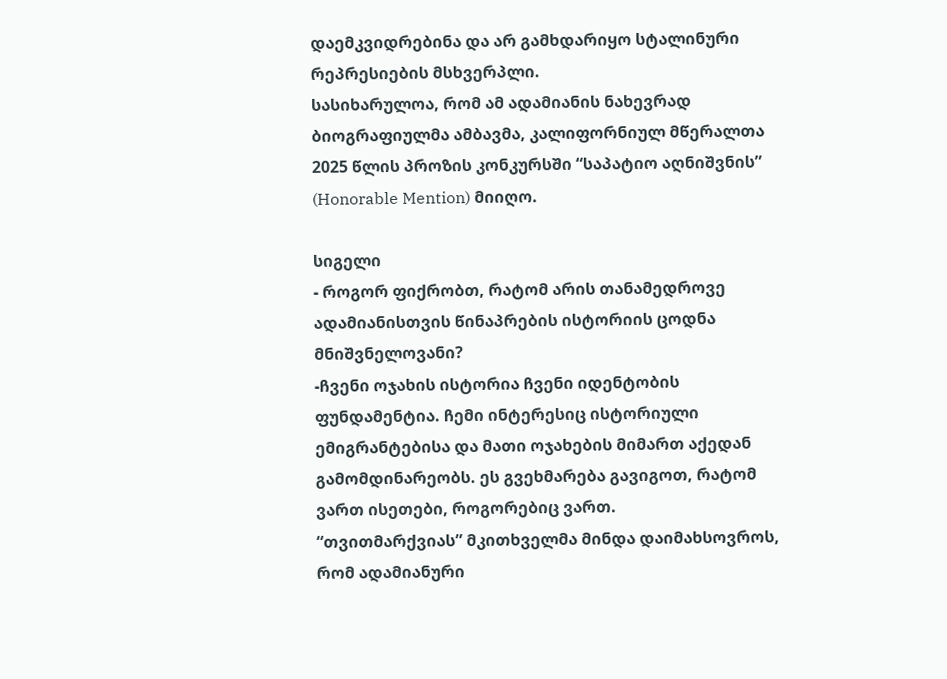დაემკვიდრებინა და არ გამხდარიყო სტალინური რეპრესიების მსხვერპლი.
სასიხარულოა, რომ ამ ადამიანის ნახევრად ბიოგრაფიულმა ამბავმა, კალიფორნიულ მწერალთა 2025 წლის პროზის კონკურსში “საპატიო აღნიშვნის” (Honorable Mention) მიიღო.

სიგელი
- როგორ ფიქრობთ, რატომ არის თანამედროვე ადამიანისთვის წინაპრების ისტორიის ცოდნა მნიშვნელოვანი?
-ჩვენი ოჯახის ისტორია ჩვენი იდენტობის ფუნდამენტია. ჩემი ინტერესიც ისტორიული ემიგრანტებისა და მათი ოჯახების მიმართ აქედან გამომდინარეობს. ეს გვეხმარება გავიგოთ, რატომ ვართ ისეთები, როგორებიც ვართ.
“თვითმარქვიას” მკითხველმა მინდა დაიმახსოვროს, რომ ადამიანური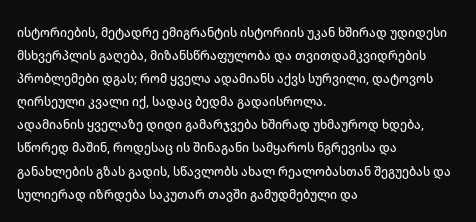ისტორიების, მეტადრე ემიგრანტის ისტორიის უკან ხშირად უდიდესი მსხვერპლის გაღება, მიზანსწრაფულობა და თვითდამკვიდრების პრობლემები დგას; რომ ყველა ადამიანს აქვს სურვილი, დატოვოს ღირსეული კვალი იქ, სადაც ბედმა გადაისროლა.
ადამიანის ყველაზე დიდი გამარჯვება ხშირად უხმაუროდ ხდება, სწორედ მაშინ, როდესაც ის შინაგანი სამყაროს ნგრევისა და განახლების გზას გადის, სწავლობს ახალ რეალობასთან შეგუებას და სულიერად იზრდება საკუთარ თავში გამუდმებული და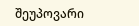შეუპოვარი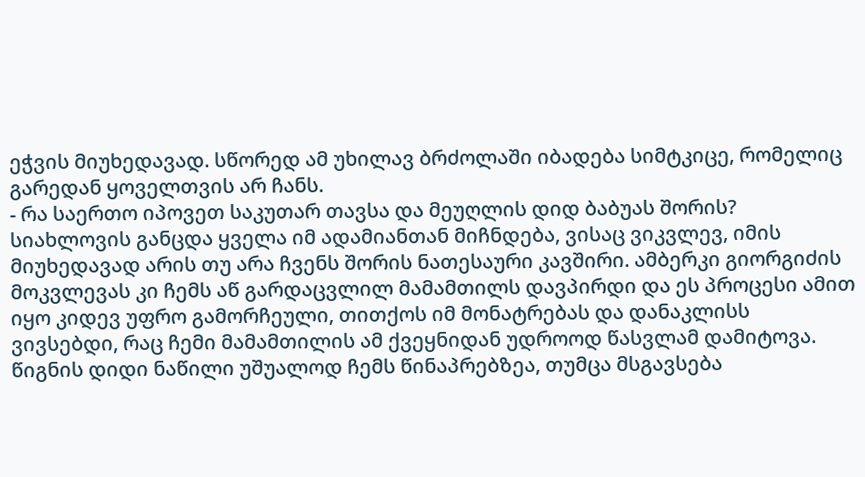ეჭვის მიუხედავად. სწორედ ამ უხილავ ბრძოლაში იბადება სიმტკიცე, რომელიც გარედან ყოველთვის არ ჩანს.
- რა საერთო იპოვეთ საკუთარ თავსა და მეუღლის დიდ ბაბუას შორის?
სიახლოვის განცდა ყველა იმ ადამიანთან მიჩნდება, ვისაც ვიკვლევ, იმის მიუხედავად არის თუ არა ჩვენს შორის ნათესაური კავშირი. ამბერკი გიორგიძის მოკვლევას კი ჩემს აწ გარდაცვლილ მამამთილს დავპირდი და ეს პროცესი ამით იყო კიდევ უფრო გამორჩეული, თითქოს იმ მონატრებას და დანაკლისს ვივსებდი, რაც ჩემი მამამთილის ამ ქვეყნიდან უდროოდ წასვლამ დამიტოვა.
წიგნის დიდი ნაწილი უშუალოდ ჩემს წინაპრებზეა, თუმცა მსგავსება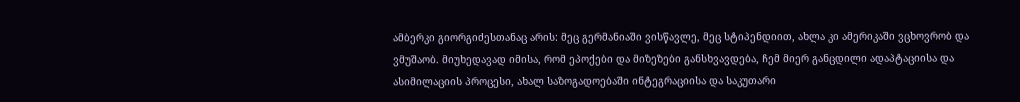ამბერკი გიორგიძესთანაც არის: მეც გერმანიაში ვისწავლე, მეც სტიპენდიით, ახლა კი ამერიკაში ვცხოვრობ და ვმუშაობ. მიუხედავად იმისა, რომ ეპოქები და მიზეზები განსხვავდება, ჩემ მიერ განცდილი ადაპტაციისა და ასიმილაციის პროცესი, ახალ საზოგადოებაში ინტეგრაციისა და საკუთარი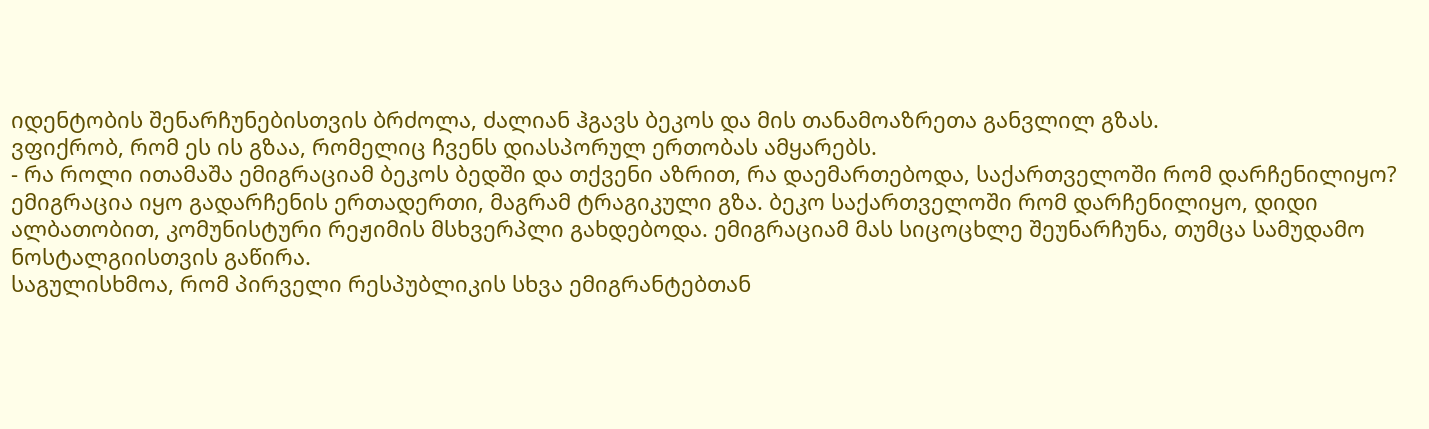იდენტობის შენარჩუნებისთვის ბრძოლა, ძალიან ჰგავს ბეკოს და მის თანამოაზრეთა განვლილ გზას.
ვფიქრობ, რომ ეს ის გზაა, რომელიც ჩვენს დიასპორულ ერთობას ამყარებს.
- რა როლი ითამაშა ემიგრაციამ ბეკოს ბედში და თქვენი აზრით, რა დაემართებოდა, საქართველოში რომ დარჩენილიყო?
ემიგრაცია იყო გადარჩენის ერთადერთი, მაგრამ ტრაგიკული გზა. ბეკო საქართველოში რომ დარჩენილიყო, დიდი ალბათობით, კომუნისტური რეჟიმის მსხვერპლი გახდებოდა. ემიგრაციამ მას სიცოცხლე შეუნარჩუნა, თუმცა სამუდამო ნოსტალგიისთვის გაწირა.
საგულისხმოა, რომ პირველი რესპუბლიკის სხვა ემიგრანტებთან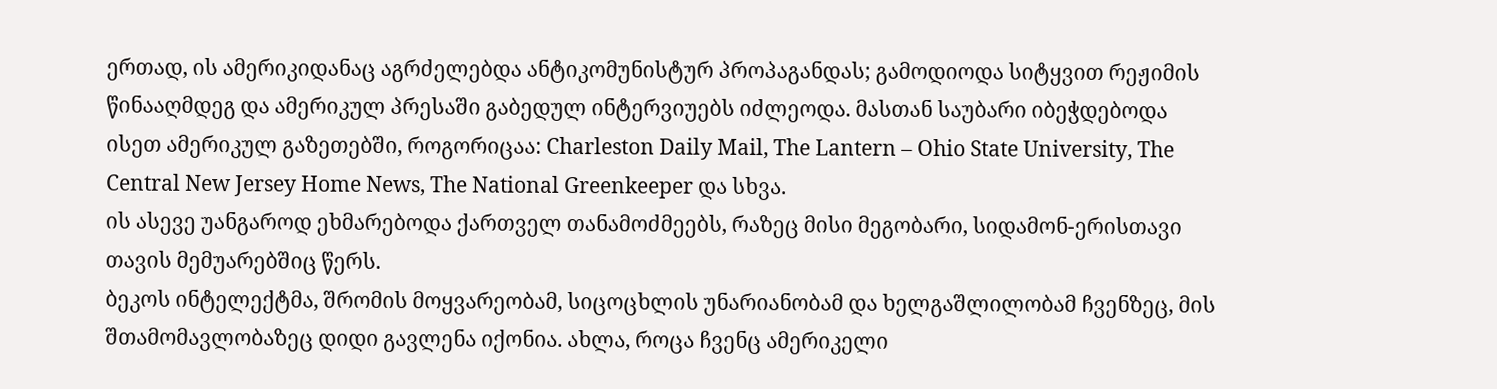ერთად, ის ამერიკიდანაც აგრძელებდა ანტიკომუნისტურ პროპაგანდას; გამოდიოდა სიტყვით რეჟიმის წინააღმდეგ და ამერიკულ პრესაში გაბედულ ინტერვიუებს იძლეოდა. მასთან საუბარი იბეჭდებოდა ისეთ ამერიკულ გაზეთებში, როგორიცაა: Charleston Daily Mail, The Lantern – Ohio State University, The Central New Jersey Home News, The National Greenkeeper და სხვა.
ის ასევე უანგაროდ ეხმარებოდა ქართველ თანამოძმეებს, რაზეც მისი მეგობარი, სიდამონ-ერისთავი თავის მემუარებშიც წერს.
ბეკოს ინტელექტმა, შრომის მოყვარეობამ, სიცოცხლის უნარიანობამ და ხელგაშლილობამ ჩვენზეც, მის შთამომავლობაზეც დიდი გავლენა იქონია. ახლა, როცა ჩვენც ამერიკელი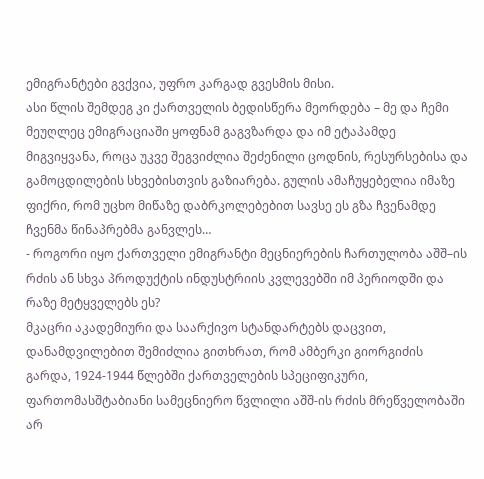ემიგრანტები გვქვია, უფრო კარგად გვესმის მისი.
ასი წლის შემდეგ კი ქართველის ბედისწერა მეორდება – მე და ჩემი მეუღლეც ემიგრაციაში ყოფნამ გაგვზარდა და იმ ეტაპამდე მიგვიყვანა, როცა უკვე შეგვიძლია შეძენილი ცოდნის, რესურსებისა და გამოცდილების სხვებისთვის გაზიარება. გულის ამაჩუყებელია იმაზე ფიქრი, რომ უცხო მიწაზე დაბრკოლებებით სავსე ეს გზა ჩვენამდე ჩვენმა წინაპრებმა განვლეს…
- როგორი იყო ქართველი ემიგრანტი მეცნიერების ჩართულობა აშშ–ის რძის ან სხვა პროდუქტის ინდუსტრიის კვლევებში იმ პერიოდში და რაზე მეტყველებს ეს?
მკაცრი აკადემიური და საარქივო სტანდარტებს დაცვით, დანამდვილებით შემიძლია გითხრათ, რომ ამბერკი გიორგიძის გარდა, 1924-1944 წლებში ქართველების სპეციფიკური, ფართომასშტაბიანი სამეცნიერო წვლილი აშშ-ის რძის მრეწველობაში არ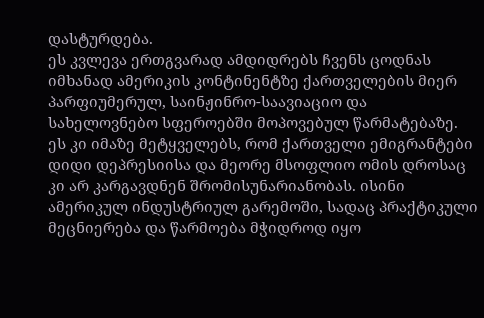დასტურდება.
ეს კვლევა ერთგვარად ამდიდრებს ჩვენს ცოდნას იმხანად ამერიკის კონტინენტზე ქართველების მიერ პარფიუმერულ, საინჟინრო-საავიაციო და სახელოვნებო სფეროებში მოპოვებულ წარმატებაზე. ეს კი იმაზე მეტყველებს, რომ ქართველი ემიგრანტები დიდი დეპრესიისა და მეორე მსოფლიო ომის დროსაც კი არ კარგავდნენ შრომისუნარიანობას. ისინი ამერიკულ ინდუსტრიულ გარემოში, სადაც პრაქტიკული მეცნიერება და წარმოება მჭიდროდ იყო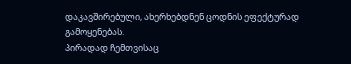დაკავშირებული, ახერხებდნენ ცოდნის ეფექტურად გამოყენებას.
პირადად ჩემთვისაც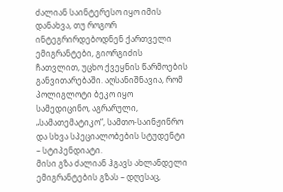ძალიან საინტერესო იყო იმის დანახვა, თუ როგორ ინტეგრირდებოდნენ ქართველი ემიგრანტები, გიორგიძის ჩათვლით, უცხო ქვეყნის წარმოების განვითარებაში. აღსანიშნავია, რომ პოლიგლოტი ბეკო იყო სამედიცინო, აგრარული, „სამათემატიკო“, სამთო-საინჟინრო და სხვა სპეციალობების სტუდენტი – სტიპენდიატი.
მისი გზა ძალიან ჰგავს ახლანდელი ემიგრანტების გზას – დღესაც,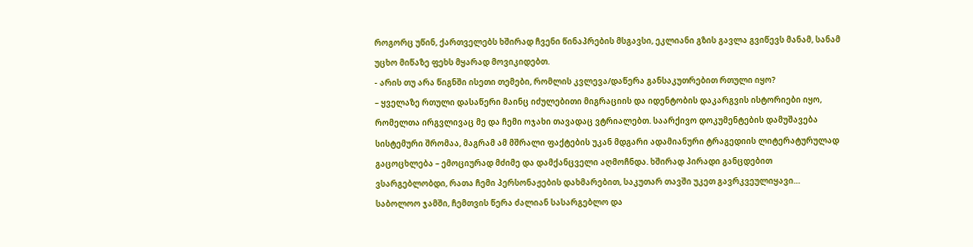როგორც უწინ, ქართველებს ხშირად ჩვენი წინაპრების მსგავსი, ეკლიანი გზის გავლა გვიწევს მანამ, სანამ უცხო მიწაზე ფეხს მყარად მოვიკიდებთ.
- არის თუ არა წიგნში ისეთი თემები, რომლის კვლევა/დაწერა განსაკუთრებით რთული იყო?
– ყველაზე რთული დასაწერი მაინც იძულებითი მიგრაციის და იდენტობის დაკარგვის ისტორიები იყო, რომელთა ირგვლივაც მე და ჩემი ოჯახი თავადაც ვტრიალებთ. საარქივო დოკუმენტების დამუშავება სისტემური შრომაა, მაგრამ ამ მშრალი ფაქტების უკან მდგარი ადამიანური ტრაგედიის ლიტერატურულად გაცოცხლება – ემოციურად მძიმე და დამქანცველი აღმოჩნდა. ხშირად პირადი განცდებით ვსარგებლობდი, რათა ჩემი პერსონაჟების დახმარებით, საკუთარ თავში უკეთ გავრკვეულიყავი… საბოლოო ჯამში, ჩემთვის წერა ძალიან სასარგებლო და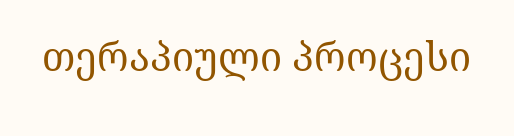თერაპიული პროცესი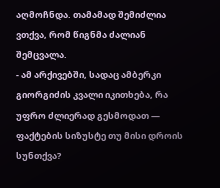აღმოჩნდა. თამამად შემიძლია ვთქვა, რომ წიგნმა ძალიან შემცვალა.
- ამ არქივებში, სადაც ამბერკი გიორგიძის კვალი იკითხება, რა უფრო ძლიერად გესმოდათ — ფაქტების სიზუსტე თუ მისი დროის სუნთქვა?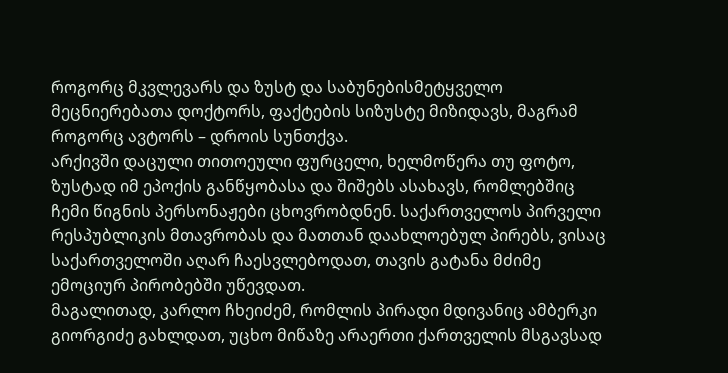როგორც მკვლევარს და ზუსტ და საბუნებისმეტყველო მეცნიერებათა დოქტორს, ფაქტების სიზუსტე მიზიდავს, მაგრამ როგორც ავტორს – დროის სუნთქვა.
არქივში დაცული თითოეული ფურცელი, ხელმოწერა თუ ფოტო, ზუსტად იმ ეპოქის განწყობასა და შიშებს ასახავს, რომლებშიც ჩემი წიგნის პერსონაჟები ცხოვრობდნენ. საქართველოს პირველი რესპუბლიკის მთავრობას და მათთან დაახლოებულ პირებს, ვისაც საქართველოში აღარ ჩაესვლებოდათ, თავის გატანა მძიმე ემოციურ პირობებში უწევდათ.
მაგალითად, კარლო ჩხეიძემ, რომლის პირადი მდივანიც ამბერკი გიორგიძე გახლდათ, უცხო მიწაზე არაერთი ქართველის მსგავსად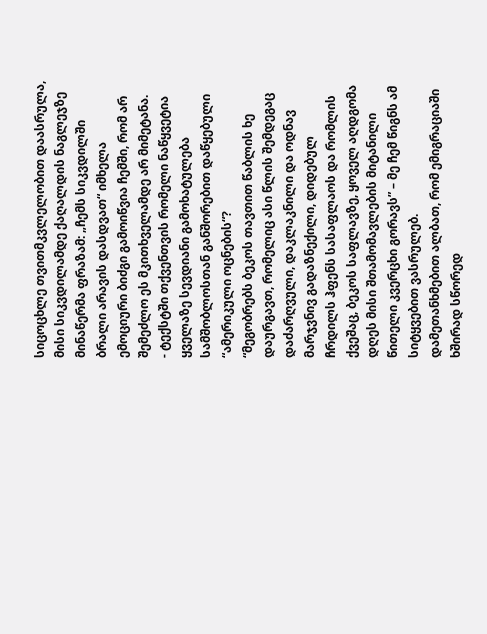სიცოცხლე თვითმკვლელობით დაასრულა, მისი სიკვდილამდე ქაღალდის ნაგლეჯზე მინაწერმა ფრაზამ: „ჩემს სიკვდილში ბრალი არავის დასდვათ“ იმხელა ემოციური ბიძგი გამოიწვია ჩემში, რომ არ შემეძლო ეს მკითხველამდე არ მიმეტანა.
- ტექსტში თქვენთვის რომელი ნაწყვეტია ყველაზე სევდიანი გამოხატულება სამშობლოსთან განშორებით დაწყებული “ამერიკული ოცნების“?
“მეგობრებს ბეკოს თავთით წაბლის ხე დაურგავთ, რომელიც ასი წლის შემდეგაც დაძარღვული, დაკლაკნილი და ოდნავ მარჯვნივ გადაზნექილი, დიდებულ ჩრდილს ჰფენს სასაფლაოს და რომლის ქვეშაც, ბეკოს საფლავზე, ყოველ აღდგომა დღეს მისი შთამომავლების მიტანილი წითელი კვერცხი გორავს” – მე ჩემ წიგნს ამ სიტყვებით ვასრულებ.
დამეთანხმებით ალბათ, რომ ემიგრაციაში ხშირად სწორედ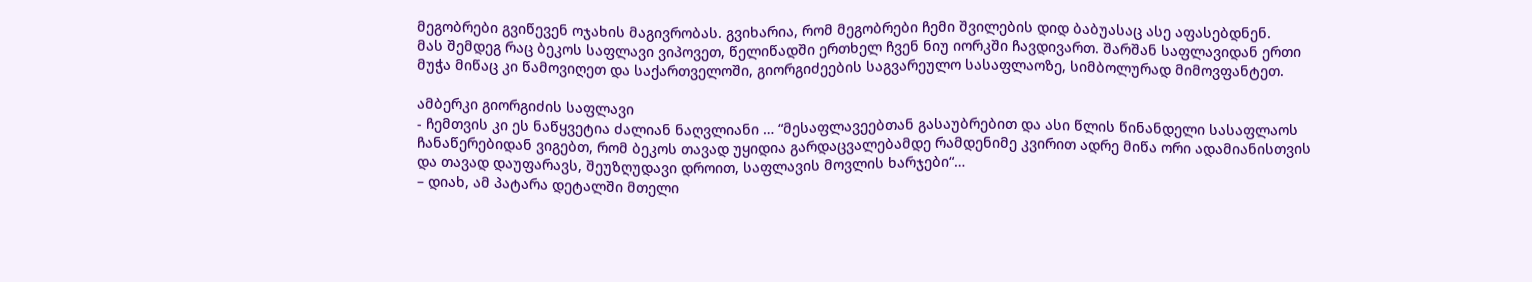მეგობრები გვიწევენ ოჯახის მაგივრობას. გვიხარია, რომ მეგობრები ჩემი შვილების დიდ ბაბუასაც ასე აფასებდნენ.
მას შემდეგ რაც ბეკოს საფლავი ვიპოვეთ, წელიწადში ერთხელ ჩვენ ნიუ იორკში ჩავდივართ. შარშან საფლავიდან ერთი მუჭა მიწაც კი წამოვიღეთ და საქართველოში, გიორგიძეების საგვარეულო სასაფლაოზე, სიმბოლურად მიმოვფანტეთ.

ამბერკი გიორგიძის საფლავი
- ჩემთვის კი ეს ნაწყვეტია ძალიან ნაღვლიანი … “მესაფლავეებთან გასაუბრებით და ასი წლის წინანდელი სასაფლაოს ჩანაწერებიდან ვიგებთ, რომ ბეკოს თავად უყიდია გარდაცვალებამდე რამდენიმე კვირით ადრე მიწა ორი ადამიანისთვის და თავად დაუფარავს, შეუზღუდავი დროით, საფლავის მოვლის ხარჯები“…
– დიახ, ამ პატარა დეტალში მთელი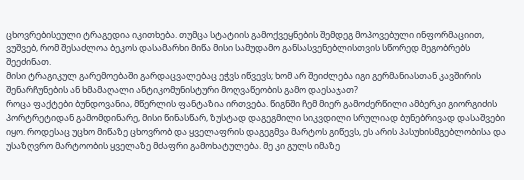ცხოვრებისეული ტრაგედია იკითხება. თუმცა სტატიის გამოქვეყნების შემდეგ მოპოვებული ინფორმაციით, ვუშვებ, რომ შესაძლოა ბეკოს დასამარხი მიწა მისი სამუდამო განსასვენებლისთვის სწორედ მეგობრებს შეეძინათ.
მისი ტრაგიკულ გარემოებაში გარდაცვალებაც ეჭვს იწვევს; ხომ არ შეიძლება იგი გერმანიასთან კავშირის შენარჩუნების ან ხმამაღალი ანტიკომუნისტური მოღვაწეობის გამო დაესაჯათ?
როცა ფაქტები ბუნდოვანია, მწერლის ფანტაზია ირთვება. წიგნში ჩემ მიერ გამოძერწილი ამბერკი გიორგიძის პორტრეტიდან გამომდინარე, მისი წინასწარ, ზუსტად დაგეგმილი სიკვდილი სრულიად ბუნებრივად დასაშვები იყო. როდესაც უცხო მიწაზე ცხოვრობ და ყველაფრის დაგეგმვა მარტოს გიწევს, ეს არის პასუხისმგებლობისა და უსაზღვრო მარტოობის ყველაზე მძაფრი გამოხატულება. მე კი გულს იმაზე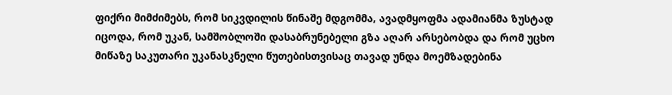ფიქრი მიმძიმებს, რომ სიკვდილის წინაშე მდგომმა, ავადმყოფმა ადამიანმა ზუსტად იცოდა, რომ უკან, სამშობლოში დასაბრუნებელი გზა აღარ არსებობდა და რომ უცხო მიწაზე საკუთარი უკანასკნელი წუთებისთვისაც თავად უნდა მოემზადებინა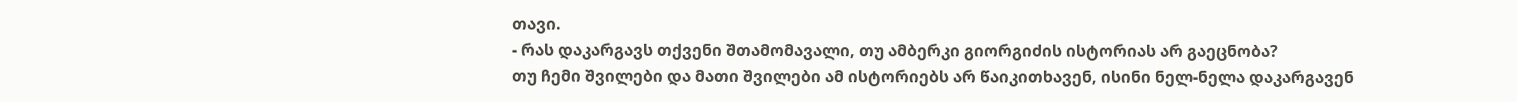თავი.
- რას დაკარგავს თქვენი შთამომავალი, თუ ამბერკი გიორგიძის ისტორიას არ გაეცნობა?
თუ ჩემი შვილები და მათი შვილები ამ ისტორიებს არ წაიკითხავენ, ისინი ნელ-ნელა დაკარგავენ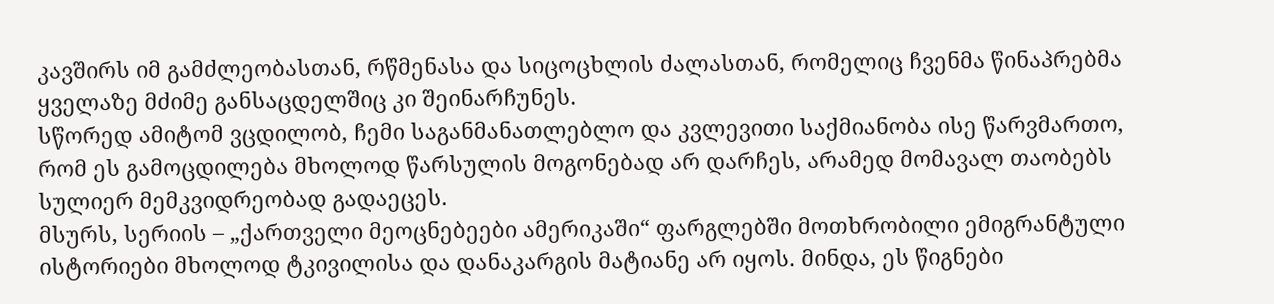კავშირს იმ გამძლეობასთან, რწმენასა და სიცოცხლის ძალასთან, რომელიც ჩვენმა წინაპრებმა ყველაზე მძიმე განსაცდელშიც კი შეინარჩუნეს.
სწორედ ამიტომ ვცდილობ, ჩემი საგანმანათლებლო და კვლევითი საქმიანობა ისე წარვმართო, რომ ეს გამოცდილება მხოლოდ წარსულის მოგონებად არ დარჩეს, არამედ მომავალ თაობებს სულიერ მემკვიდრეობად გადაეცეს.
მსურს, სერიის – „ქართველი მეოცნებეები ამერიკაში“ ფარგლებში მოთხრობილი ემიგრანტული ისტორიები მხოლოდ ტკივილისა და დანაკარგის მატიანე არ იყოს. მინდა, ეს წიგნები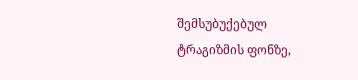შემსუბუქებულ ტრაგიზმის ფონზე,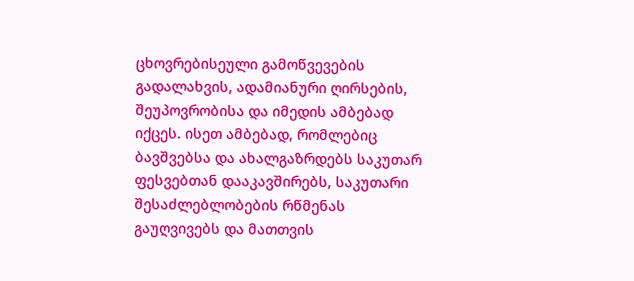ცხოვრებისეული გამოწვევების გადალახვის, ადამიანური ღირსების, შეუპოვრობისა და იმედის ამბებად იქცეს. ისეთ ამბებად, რომლებიც ბავშვებსა და ახალგაზრდებს საკუთარ ფესვებთან დააკავშირებს, საკუთარი შესაძლებლობების რწმენას გაუღვივებს და მათთვის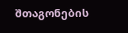შთაგონების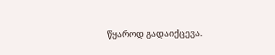წყაროდ გადაიქცევა.